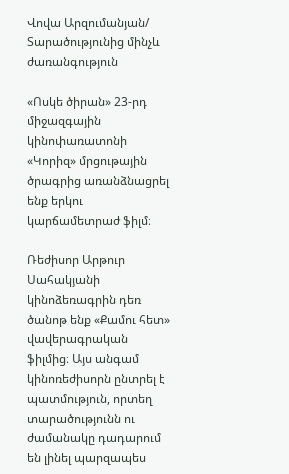Վովա Արզումանյան/ Տարածությունից մինչև ժառանգություն

«Ոսկե ծիրան» 23-րդ միջազգային կինոփառատոնի «Կորիզ» մրցութային ծրագրից առանձնացրել ենք երկու կարճամետրաժ ֆիլմ։

Ռեժիսոր Արթուր Սահակյանի կինոձեռագրին դեռ ծանոթ ենք «Քամու հետ» վավերագրական ֆիլմից։ Այս անգամ կինոռեժիսորն ընտրել է պատմություն, որտեղ տարածությունն ու ժամանակը դադարում են լինել պարզապես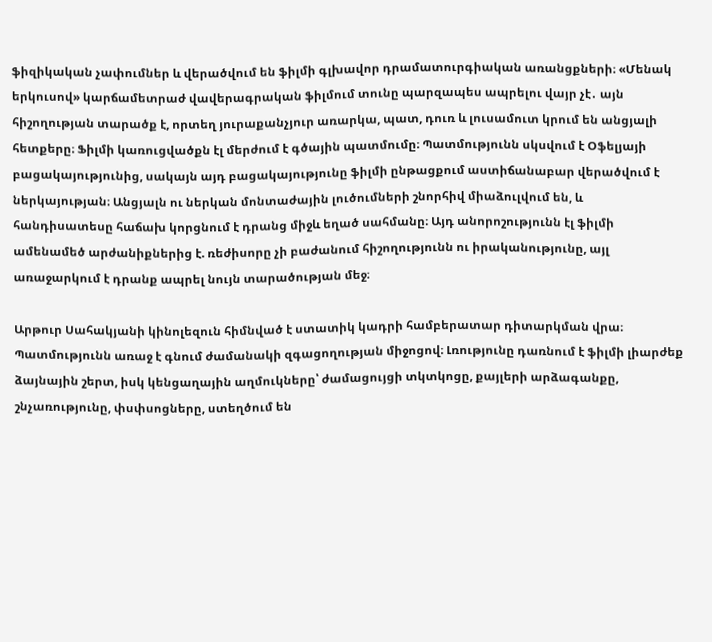ֆիզիկական չափումներ և վերածվում են ֆիլմի գլխավոր դրամատուրգիական առանցքների։ «Մենակ երկուսով» կարճամետրաժ վավերագրական ֆիլմում տունը պարզապես ապրելու վայր չէ․ այն հիշողության տարածք է, որտեղ յուրաքանչյուր առարկա, պատ, դուռ և լուսամուտ կրում են անցյալի հետքերը։ Ֆիլմի կառուցվածքն էլ մերժում է գծային պատմումը։ Պատմությունն սկսվում է Օֆելյայի բացակայությունից, սակայն այդ բացակայությունը ֆիլմի ընթացքում աստիճանաբար վերածվում է ներկայության։ Անցյալն ու ներկան մոնտաժային լուծումների շնորհիվ միաձուլվում են, և հանդիսատեսը հաճախ կորցնում է դրանց միջև եղած սահմանը։ Այդ անորոշությունն էլ ֆիլմի ամենամեծ արժանիքներից է. ռեժիսորը չի բաժանում հիշողությունն ու իրականությունը, այլ առաջարկում է դրանք ապրել նույն տարածության մեջ։

Արթուր Սահակյանի կինոլեզուն հիմնված է ստատիկ կադրի համբերատար դիտարկման վրա։ Պատմությունն առաջ է գնում ժամանակի զգացողության միջոցով։ Լռությունը դառնում է ֆիլմի լիարժեք ձայնային շերտ, իսկ կենցաղային աղմուկները՝ ժամացույցի տկտկոցը, քայլերի արձագանքը, շնչառությունը, փսփսոցները, ստեղծում են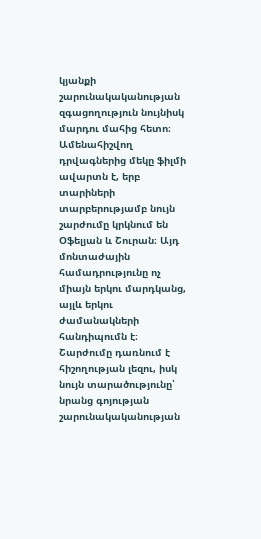կյանքի շարունակականության զգացողություն նույնիսկ մարդու մահից հետո։ Ամենահիշվող դրվագներից մեկը ֆիլմի ավարտն է, երբ տարիների տարբերությամբ նույն շարժումը կրկնում են Օֆելյան և Շուրան։ Այդ մոնտաժային համադրությունը ոչ միայն երկու մարդկանց, այլև երկու ժամանակների հանդիպումն է։ Շարժումը դառնում է հիշողության լեզու, իսկ նույն տարածությունը՝ նրանց գոյության շարունակականության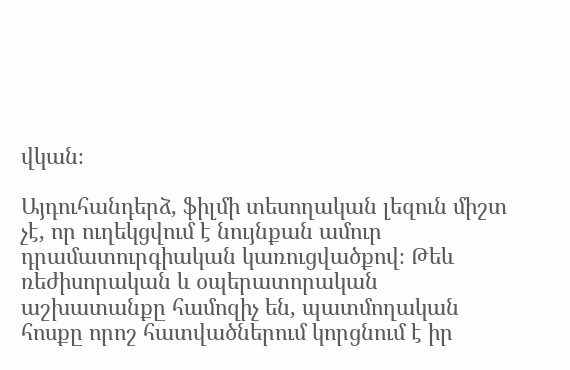վկան։

Այդուհանդերձ, ֆիլմի տեսողական լեզուն միշտ չէ, որ ուղեկցվում է նույնքան ամուր դրամատուրգիական կառուցվածքով։ Թեև ռեժիսորական և օպերատորական աշխատանքը համոզիչ են, պատմողական հոսքը որոշ հատվածներում կորցնում է իր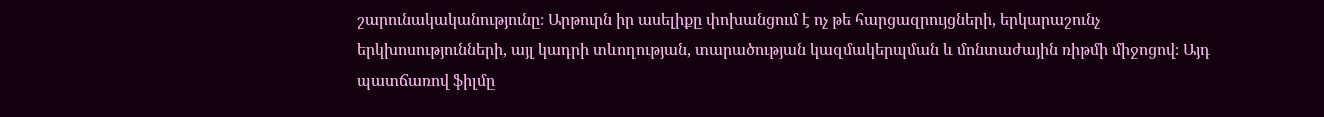շարունակականությունը։ Արթուրն իր ասելիքը փոխանցում է ոչ թե հարցազրույցների, երկարաշունչ երկխոսությունների, այլ կադրի տևողության, տարածության կազմակերպման և մոնտաժային ռիթմի միջոցով։ Այդ պատճառով ֆիլմը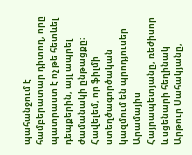պահանջում է համբերատար դիտող, որը պատրաստ է ոչ թե հետևել դեպքերին, այլ ապրել ժամանակի ընթացքը։ Հավելեմ, որ ֆիլմի ստեղծագործական կազմում են պրոդյուսեր Արամայիս Հայրապետյանը, ռեժիսոր և սցենարի հեղինակ Արթուր Սահակյանը,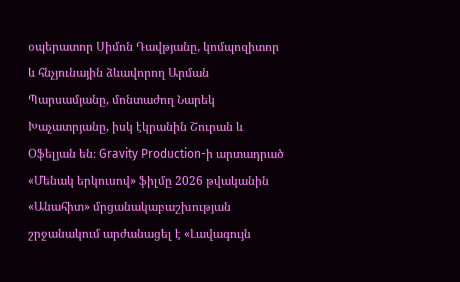օպերատոր Սիմոն Դավթյանը, կոմպոզիտոր և հնչյունային ձևավորող Արման Պարսամյանը, մոնտաժող Նարեկ Խաչատրյանը, իսկ էկրանին Շուրան և Օֆելյան են։ Gravity Production-ի արտադրած «Մենակ երկուսով» ֆիլմը 2026 թվականին «Անահիտ» մրցանակաբաշխության շրջանակում արժանացել է «Լավագույն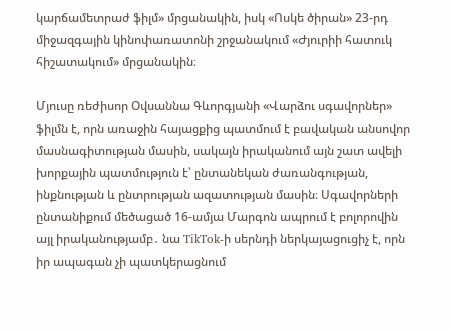կարճամետրաժ ֆիլմ» մրցանակին, իսկ «Ոսկե ծիրան» 23-րդ միջազգային կինոփառատոնի շրջանակում «Ժյուրիի հատուկ հիշատակում» մրցանակին։

Մյուսը ռեժիսոր Օվսաննա Գևորգյանի «Վարձու սգավորներ» ֆիլմն է, որն առաջին հայացքից պատմում է բավական անսովոր մասնագիտության մասին, սակայն իրականում այն շատ ավելի խորքային պատմություն է՝ ընտանեկան ժառանգության, ինքնության և ընտրության ազատության մասին։ Սգավորների ընտանիքում մեծացած 16-ամյա Մարգոն ապրում է բոլորովին այլ իրականությամբ․ նա TikTok-ի սերնդի ներկայացուցիչ է, որն իր ապագան չի պատկերացնում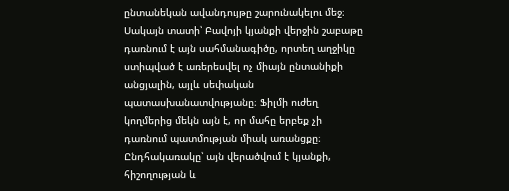ընտանեկան ավանդույթը շարունակելու մեջ։ Սակայն տատի՝ Բավոյի կյանքի վերջին շաբաթը դառնում է այն սահմանագիծը, որտեղ աղջիկը ստիպված է առերեսվել ոչ միայն ընտանիքի անցյալին, այլև սեփական պատասխանատվությանը։ Ֆիլմի ուժեղ կողմերից մեկն այն է, որ մահը երբեք չի դառնում պատմության միակ առանցքը։ Ընդհակառակը՝ այն վերածվում է կյանքի, հիշողության և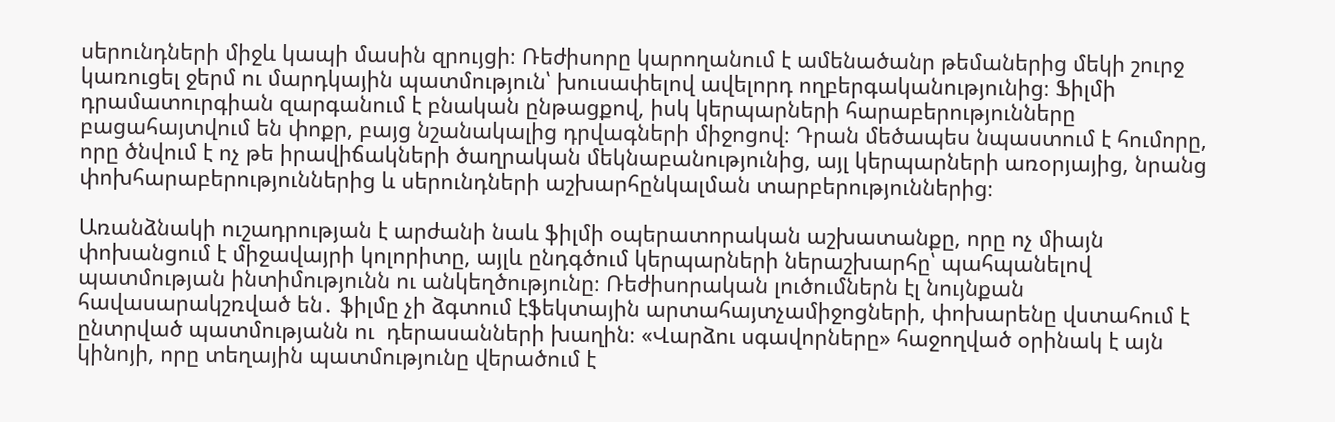սերունդների միջև կապի մասին զրույցի։ Ռեժիսորը կարողանում է ամենածանր թեմաներից մեկի շուրջ կառուցել ջերմ ու մարդկային պատմություն՝ խուսափելով ավելորդ ողբերգականությունից։ Ֆիլմի դրամատուրգիան զարգանում է բնական ընթացքով, իսկ կերպարների հարաբերությունները բացահայտվում են փոքր, բայց նշանակալից դրվագների միջոցով։ Դրան մեծապես նպաստում է հումորը, որը ծնվում է ոչ թե իրավիճակների ծաղրական մեկնաբանությունից, այլ կերպարների առօրյայից, նրանց փոխհարաբերություններից և սերունդների աշխարհընկալման տարբերություններից։

Առանձնակի ուշադրության է արժանի նաև ֆիլմի օպերատորական աշխատանքը, որը ոչ միայն փոխանցում է միջավայրի կոլորիտը, այլև ընդգծում կերպարների ներաշխարհը՝ պահպանելով պատմության ինտիմությունն ու անկեղծությունը։ Ռեժիսորական լուծումներն էլ նույնքան հավասարակշռված են․ ֆիլմը չի ձգտում էֆեկտային արտահայտչամիջոցների, փոխարենը վստահում է ընտրված պատմությանն ու  դերասանների խաղին։ «Վարձու սգավորները» հաջողված օրինակ է այն կինոյի, որը տեղային պատմությունը վերածում է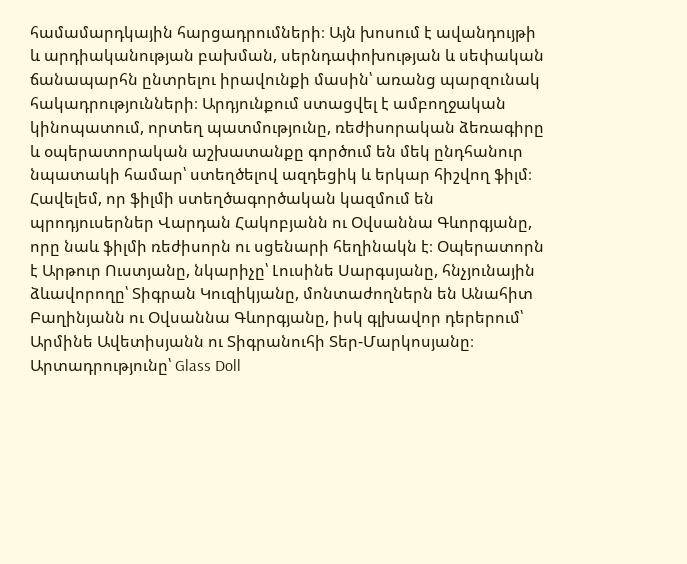համամարդկային հարցադրումների։ Այն խոսում է ավանդույթի և արդիականության բախման, սերնդափոխության և սեփական ճանապարհն ընտրելու իրավունքի մասին՝ առանց պարզունակ հակադրությունների։ Արդյունքում ստացվել է ամբողջական կինոպատում, որտեղ պատմությունը, ռեժիսորական ձեռագիրը և օպերատորական աշխատանքը գործում են մեկ ընդհանուր նպատակի համար՝ ստեղծելով ազդեցիկ և երկար հիշվող ֆիլմ։ Հավելեմ, որ ֆիլմի ստեղծագործական կազմում են պրոդյուսերներ Վարդան Հակոբյանն ու Օվսաննա Գևորգյանը, որը նաև ֆիլմի ռեժիսորն ու սցենարի հեղինակն է։ Օպերատորն է Արթուր Ուստյանը, նկարիչը՝ Լուսինե Սարգսյանը, հնչյունային ձևավորողը՝ Տիգրան Կուզիկյանը, մոնտաժողներն են Անահիտ Բաղինյանն ու Օվսաննա Գևորգյանը, իսկ գլխավոր դերերում՝ Արմինե Ավետիսյանն ու Տիգրանուհի Տեր-Մարկոսյանը։ Արտադրությունը՝ Glass Doll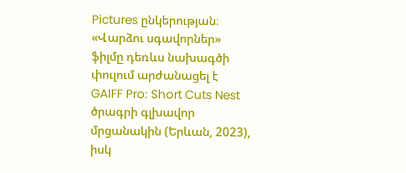Pictures ընկերության։ «Վարձու սգավորներ» ֆիլմը դեռևս նախագծի փուլում արժանացել է GAIFF Pro: Short Cuts Nest ծրագրի գլխավոր մրցանակին (Երևան, 2023), իսկ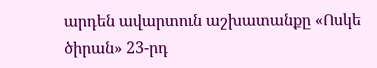արդեն ավարտուն աշխատանքը «Ոսկե ծիրան» 23-րդ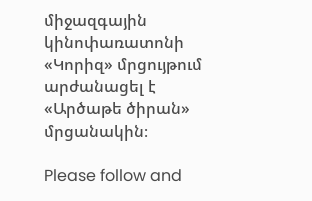միջազգային կինոփառատոնի «Կորիզ» մրցույթում արժանացել է «Արծաթե ծիրան» մրցանակին։

Please follow and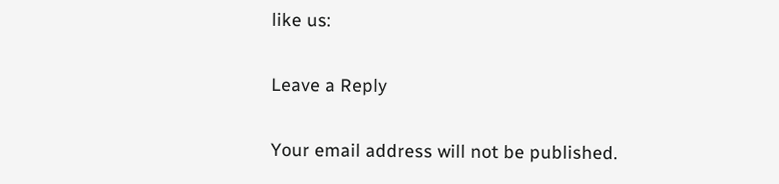like us:

Leave a Reply

Your email address will not be published.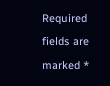Required fields are marked *